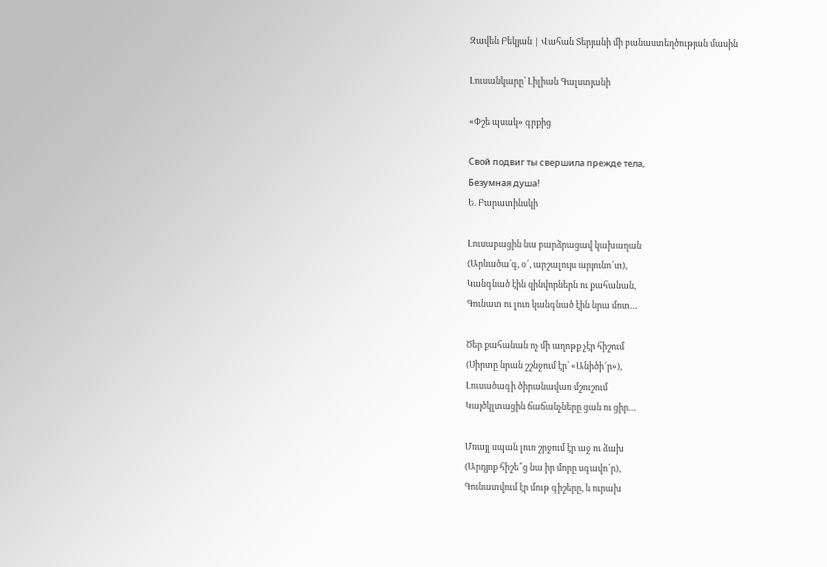Զավեն Բեկյան | Վահան Տերյանի մի բանաստեղծության մասին

Լուսանկարը՝ Լիլիան Գալստյանի

«Փշե պսակ» գրքից

Свой подвиг ты свершила прежде тела,
Безумная душа!
Ե. Բարատինսկի

Լուսաբացին նա բարձրացավ կախաղան
(Արևածա՛գ, օ՜, արշալույս արյունո՜տ),
Կանգնած էին զինվորներն ու քահանան,
Գունատ ու լուռ կանգնած էին նրա մոտ…

Ծեր քահանան ոչ մի աղոթք չէր հիշում
(Սիրտը նրան շշնջում էր՝ «Անիծի՜ր»),
Լուսածագի ծիրանավառ մշուշում
Կայծկլտացին ճաճանչները ցան ու ցիր…

Մռայլ սպան լուռ շրջում էր աջ ու ձախ
(Արդյոք հիշե՞ց նա իր մորը սգավո՜ր),
Գունատվում էր մութ գիշերը, և ուրախ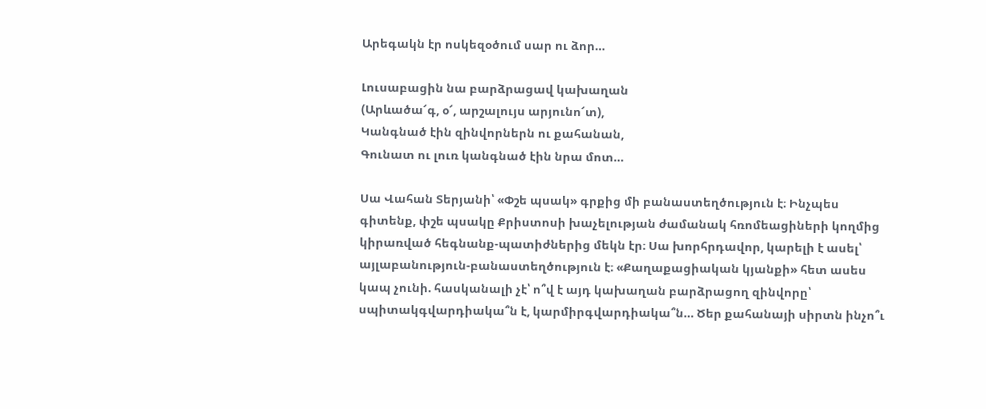Արեգակն էր ոսկեզօծում սար ու ձոր…

Լուսաբացին նա բարձրացավ կախաղան
(Արևածա՜գ, օ՜, արշալույս արյունո՜տ),
Կանգնած էին զինվորներն ու քահանան,
Գունատ ու լուռ կանգնած էին նրա մոտ…

Սա Վահան Տերյանի՝ «Փշե պսակ» գրքից մի բանաստեղծություն է։ Ինչպես գիտենք, փշե պսակը Քրիստոսի խաչելության ժամանակ հռոմեացիների կողմից կիրառված հեգնանք-պատիժներից մեկն էր։ Սա խորհրդավոր, կարելի է ասել՝ այլաբանություն-բանաստեղծություն է։ «Քաղաքացիական կյանքի» հետ ասես կապ չունի. հասկանալի չէ՝ ո՞վ է այդ կախաղան բարձրացող զինվորը՝ սպիտակգվարդիակա՞ն է, կարմիրգվարդիակա՞ն… Ծեր քահանայի սիրտն ինչո՞ւ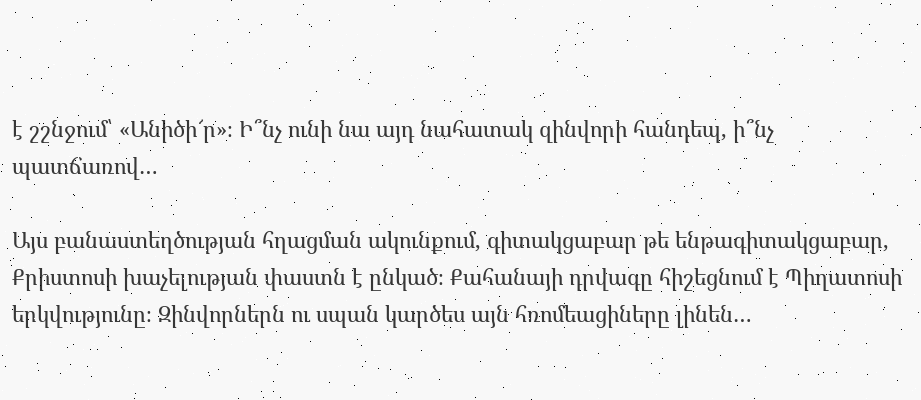է շշնջում՝ «Անիծի՜ր»։ Ի՞նչ ունի նա այդ նահատակ զինվորի հանդեպ, ի՞նչ պատճառով…

Այս բանաստեղծության հղացման ակունքում, գիտակցաբար թե ենթագիտակցաբար, Քրիստոսի խաչելության փաստն է ընկած։ Քահանայի դրվագը հիշեցնում է Պիղատոսի երկվությունը։ Զինվորներն ու սպան կարծես այն հռոմեացիները լինեն…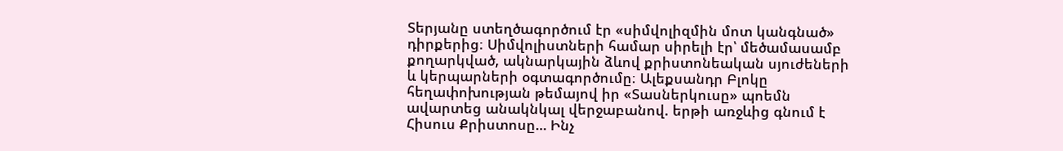Տերյանը ստեղծագործում էր «սիմվոլիզմին մոտ կանգնած» դիրքերից։ Սիմվոլիստների համար սիրելի էր՝ մեծամասամբ քողարկված, ակնարկային ձևով քրիստոնեական սյուժեների և կերպարների օգտագործումը։ Ալեքսանդր Բլոկը հեղափոխության թեմայով իր «Տասներկուսը» պոեմն ավարտեց անակնկալ վերջաբանով. երթի առջևից գնում է Հիսուս Քրիստոսը… Ինչ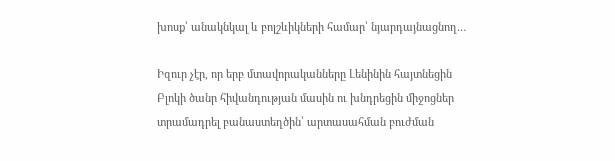խոսք՝ անակնկալ և բոլշևիկների համար՝ նյարդայնացնող…

Իզուր չէր, որ երբ մտավորականները Լենինին հայտնեցին Բլոկի ծանր հիվանդության մասին ու խնդրեցին միջոցներ տրամադրել բանաստեղծին՝ արտասահման բուժման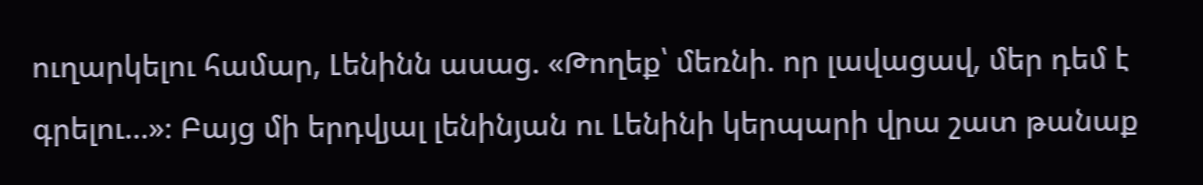ուղարկելու համար, Լենինն ասաց. «Թողեք՝ մեռնի. որ լավացավ, մեր դեմ է գրելու…»։ Բայց մի երդվյալ լենինյան ու Լենինի կերպարի վրա շատ թանաք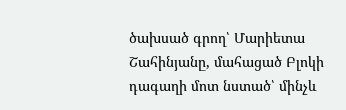ծախսած գրող՝ Մարիետա Շահինյանը, մահացած Բլոկի դագաղի մոտ նստած՝ մինչև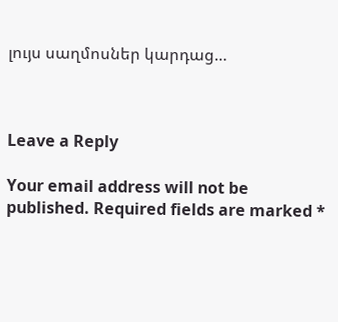լույս սաղմոսներ կարդաց…



Leave a Reply

Your email address will not be published. Required fields are marked *